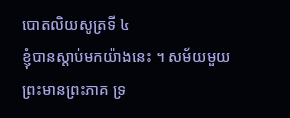បោតលិយសូត្រទី ៤
ខ្ញុំបានស្តាប់មកយ៉ាងនេះ ។ សម័យមួយ ព្រះមានព្រះភាគ ទ្រ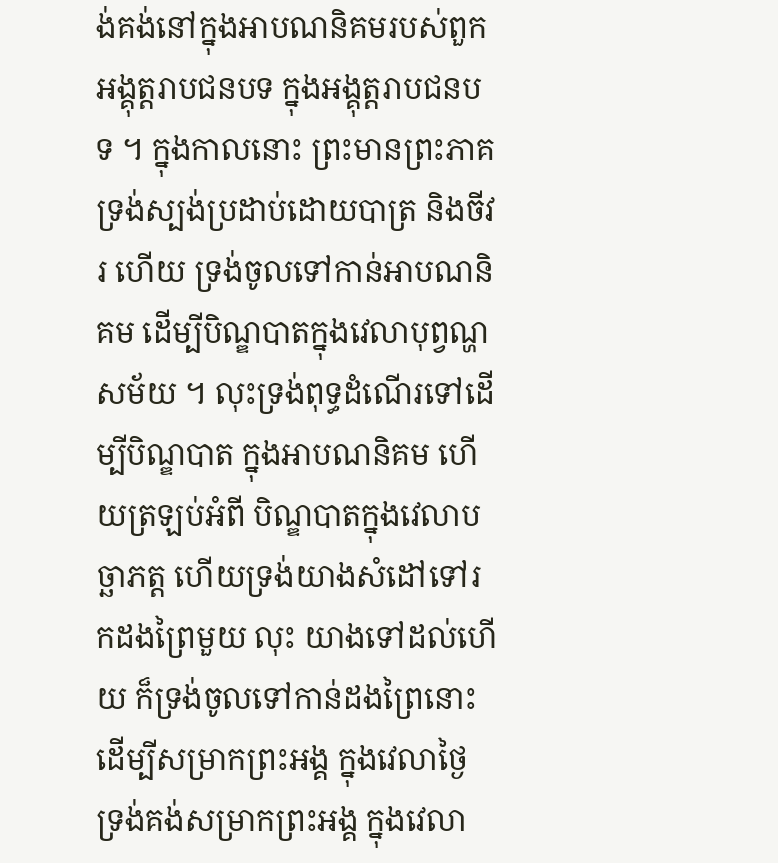ង់គង់នៅក្នុងអាបណនិគមរបស់ពួកអង្គុត្តរាបជនបទ ក្នុងអង្គុត្តរាបជនបទ ។ ក្នុងកាលនោះ ព្រះមានព្រះភាគទ្រង់ស្បង់ប្រដាប់ដោយបាត្រ និងចីវរ ហើយ ទ្រង់ចូលទៅកាន់អាបណនិគម ដើម្បីបិណ្ឌបាតក្នុងវេលាបុព្វណ្ហសម័យ ។ លុះទ្រង់ពុទ្ធដំណើរទៅដើម្បីបិណ្ឌបាត ក្នុងអាបណនិគម ហើយត្រឡប់អំពី បិណ្ឌបាតក្នុងវេលាបច្ឆាភត្ត ហើយទ្រង់យាងសំដៅទៅរកដងព្រៃមួយ លុះ យាងទៅដល់ហើយ ក៏ទ្រង់ចូលទៅកាន់ដងព្រៃនោះ ដើម្បីសម្រាកព្រះអង្គ ក្នុងវេលាថ្ងៃ ទ្រង់គង់សម្រាកព្រះអង្គ ក្នុងវេលា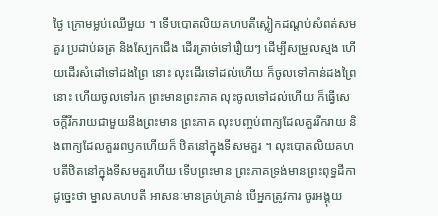ថ្ងៃ ក្រោមម្លប់ឈើមួយ ។ ទើបបោតលិយគហបតីស្លៀកដណ្តប់សំពត់សមគួរ ប្រដាប់ឆត្រ និងស្បែកជើង ដើរត្រាច់ទៅរឿយៗ ដើម្បីសម្រួលស្មង ហើយដើរសំដៅទៅដងព្រៃ នោះ លុះដើរទៅដល់ហើយ ក៏ចូលទៅកាន់ដងព្រៃនោះ ហើយចូលទៅរក ព្រះមានព្រះភាគ លុះចូលទៅដល់ហើយ ក៏ធ្វើសេចក្តីរីករាយជាមួយនឹងព្រះមាន ព្រះភាគ លុះបញ្ចប់ពាក្យដែលគួររីករាយ និងពាក្យដែលគួររពឫកហើយក៏ ឋិតនៅក្នុងទីសមគួរ ។ លុះបោតលិយគហបតីឋិតនៅក្នុងទីសមគួរហើយ ទើបព្រះមាន ព្រះភាគទ្រង់មានព្រះពុទ្ធដីកាដូច្នេះថា ម្នាលគហបតី អាសនៈមានគ្រប់គ្រាន់ បើអ្នកត្រូវការ ចូរអង្គុយ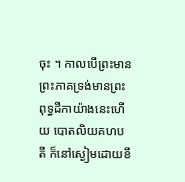ចុះ ។ កាលបើព្រះមានព្រះភាគទ្រង់មានព្រះ ពុទ្ធដីកាយ៉ាងនេះហើយ បោតលិយគហបតី ក៏នៅស្ងៀមដោយខឹ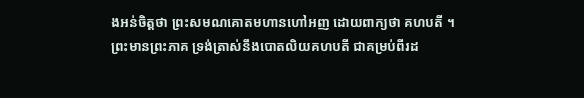ងអន់ចិត្តថា ព្រះសមណគោតមហានហៅអញ ដោយពាក្យថា គហបតី ។ ព្រះមានព្រះភាគ ទ្រង់ត្រាស់នឹងបោតលិយគហបតី ជាគម្រប់ពីរដ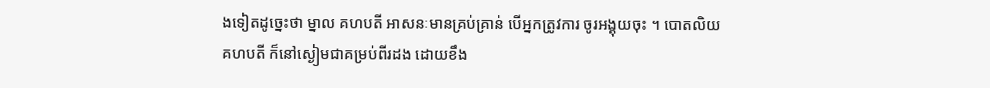ងទៀតដូច្នេះថា ម្នាល គហបតី អាសនៈមានគ្រប់គ្រាន់ បើអ្នកត្រូវការ ចូរអង្គុយចុះ ។ បោតលិយ គហបតី ក៏នៅស្ងៀមជាគម្រប់ពីរដង ដោយខឹង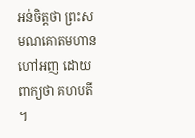អន់ចិត្តថា ព្រះសមណគោតមហាន ហៅអញ ដោយពាក្យថា គហបតី ។